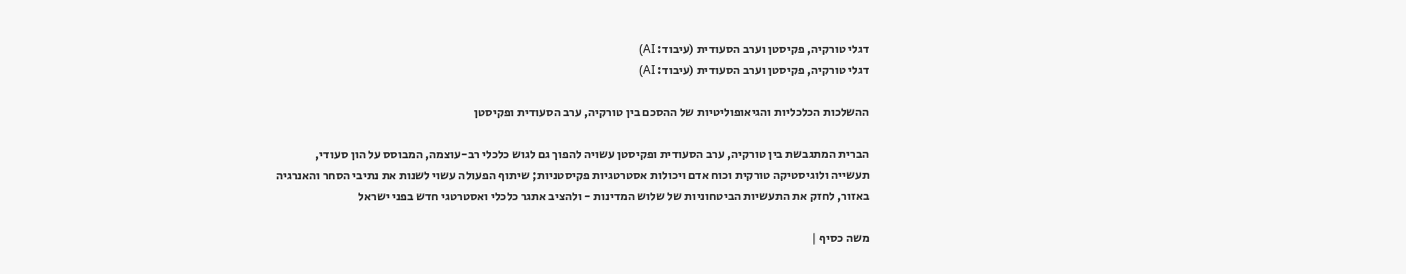דגלי טורקיה, פקיסטן וערב הסעודית (עיבוד: AI)
דגלי טורקיה, פקיסטן וערב הסעודית (עיבוד: AI)

ההשלכות הכלכליות והגיאופוליטיות של ההסכם בין טורקיה, ערב הסעודית ופקיסטן

הברית המתגבשת בין טורקיה, ערב הסעודית ופקיסטן עשויה להפוך גם לגוש כלכלי רב-עוצמה, המבוסס על הון סעודי, תעשייה ולוגיסטיקה טורקית וכוח אדם ויכולות אסטרטגיות פקיסטניות; שיתוף הפעולה עשוי לשנות את נתיבי הסחר והאנרגיה באזור, לחזק את התעשיות הביטחוניות של שלוש המדינות - ולהציב אתגר כלכלי ואסטרטגי חדש בפני ישראל

משה כסיף |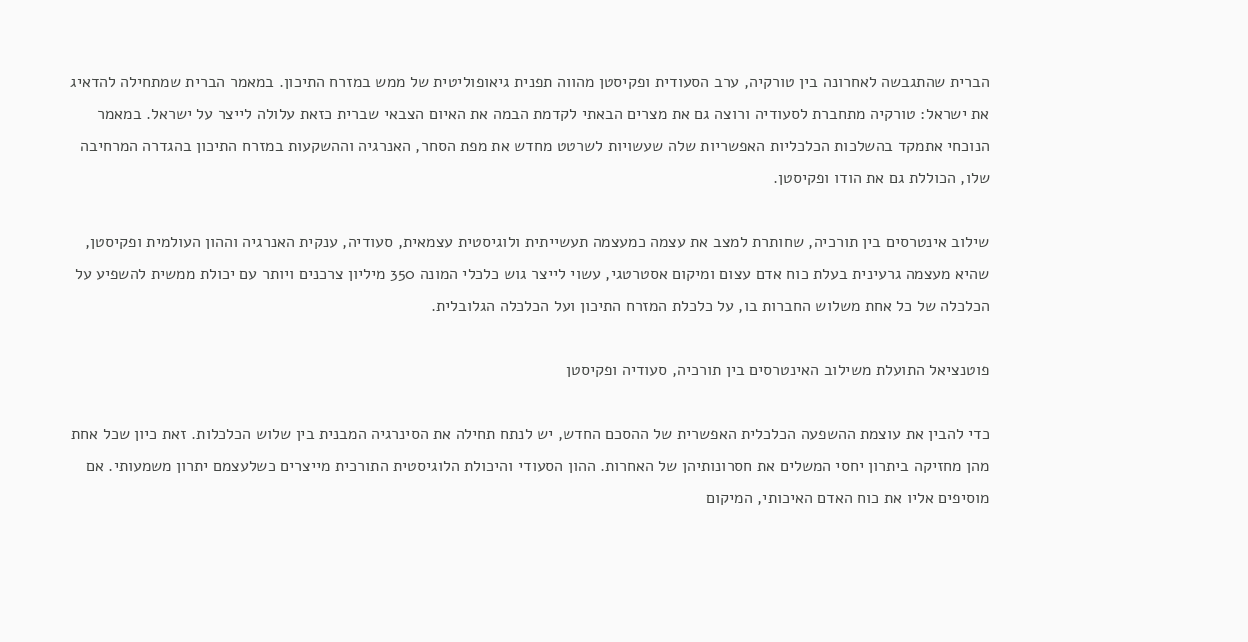הברית שהתגבשה לאחרונה בין טורקיה, ערב הסעודית ופקיסטן מהווה תפנית גיאופוליטית של ממש במזרח התיכון. במאמר הברית שמתחילה להדאיג את ישראל: טורקיה מתחברת לסעודיה ורוצה גם את מצרים הבאתי לקדמת הבמה את האיום הצבאי שברית כזאת עלולה לייצר על ישראל. במאמר הנוכחי אתמקד בהשלכות הכלכליות האפשריות שלה שעשויות לשרטט מחדש את מפת הסחר, האנרגיה וההשקעות במזרח התיכון בהגדרה המרחיבה שלו, הכוללת גם את הודו ופקיסטן.

שילוב אינטרסים בין תורכיה, שחותרת למצב את עצמה כמעצמה תעשייתית ולוגיסטית עצמאית, סעודיה, ענקית האנרגיה וההון העולמית ופקיסטן, שהיא מעצמה גרעינית בעלת כוח אדם עצום ומיקום אסטרטגי, עשוי לייצר גוש כלכלי המונה 350 מיליון צרכנים ויותר עם יכולת ממשית להשפיע על הכלכלה של כל אחת משלוש החברות בו, על כלכלת המזרח התיכון ועל הכלכלה הגלובלית.

פוטנציאל התועלת משילוב האינטרסים בין תורכיה, סעודיה ופקיסטן

כדי להבין את עוצמת ההשפעה הכלכלית האפשרית של ההסכם החדש, יש לנתח תחילה את הסינרגיה המבנית בין שלוש הכלכלות. זאת כיון שכל אחת מהן מחזיקה ביתרון יחסי המשלים את חסרונותיהן של האחרות. ההון הסעודי והיכולת הלוגיסטית התורכית מייצרים כשלעצמם יתרון משמעותי. אם מוסיפים אליו את כוח האדם האיכותי, המיקום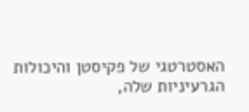האסטרטגי של פקיסטן והיכולות הגרעיניות שלה,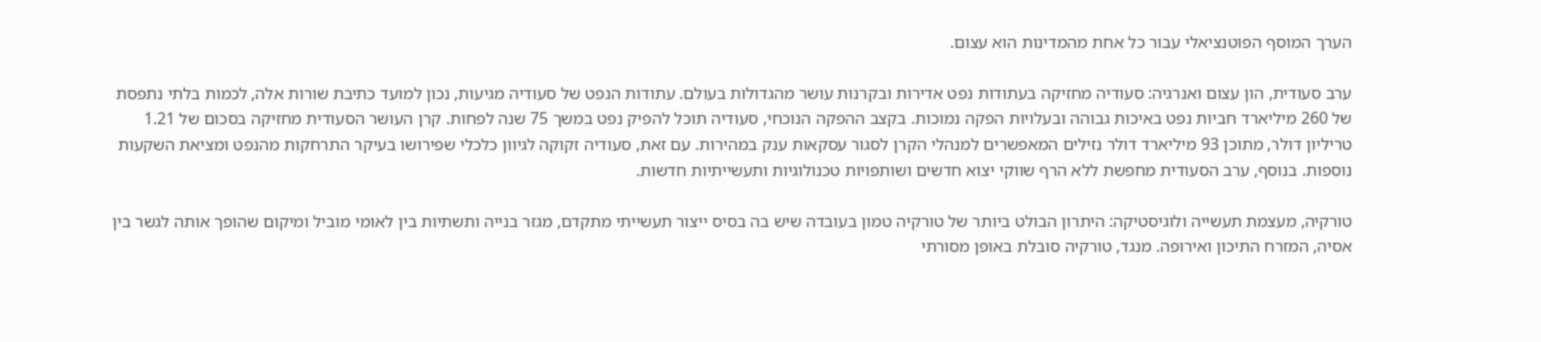הערך המוסף הפוטנציאלי עבור כל אחת מהמדינות הוא עצום.

ערב סעודית, הון עצום ואנרגיה: סעודיה מחזיקה בעתודות נפט אדירות ובקרנות עושר מהגדולות בעולם. עתודות הנפט של סעודיה מגיעות, נכון למועד כתיבת שורות אלה, לכמות בלתי נתפסת של 260 מיליארד חביות נפט באיכות גבוהה ובעלויות הפקה נמוכות. בקצב ההפקה הנוכחי, סעודיה תוכל להפיק נפט במשך 75 שנה לפחות. קרן העושר הסעודית מחזיקה בסכום של 1.21 טריליון דולר, מתוכן 93 מיליארד דולר נזילים המאפשרים למנהלי הקרן לסגור עסקאות ענק במהירות. עם זאת, סעודיה זקוקה לגיוון כלכלי שפירושו בעיקר התרחקות מהנפט ומציאת השקעות נוספות. בנוסף, ערב הסעודית מחפשת ללא הרף שווקי יצוא חדשים ושותפויות טכנולוגיות ותעשייתיות חדשות.

טורקיה, מעצמת תעשייה ולוגיסטיקה: היתרון הבולט ביותר של טורקיה טמון בעובדה שיש בה בסיס ייצור תעשייתי מתקדם, מגזר בנייה ותשתיות בין לאומי מוביל ומיקום שהופך אותה לגשר בין אסיה, המזרח התיכון ואירופה. מנגד, טורקיה סובלת באופן מסורתי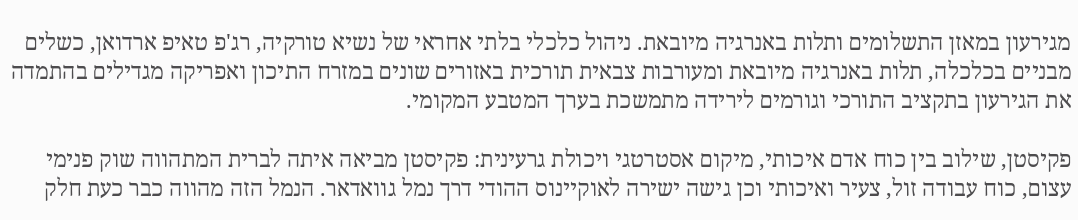מגירעון במאזן התשלומים ותלות באנרגיה מיובאת. ניהול כלכלי בלתי אחראי של נשיא טורקיה, רג'פ טאיפ ארדואן, כשלים מבניים בכלכלה, תלות באנרגיה מיובאת ומעורבות צבאית תורכית באזורים שונים במזרח התיכון ואפריקה מגדילים בהתמדה את הגירעון בתקציב התורכי וגורמים לירידה מתמשכת בערך המטבע המקומי.

פקיסטן, שילוב בין כוח אדם איכותי, מיקום אסטרטגי ויכולת גרעינית: פקיסטן מביאה איתה לברית המתהווה שוק פנימי עצום, כוח עבודה זול, צעיר ואיכותי וכן גישה ישירה לאוקיינוס ההודי דרך נמל גוואדאר. הנמל הזה מהווה כבר כעת חלק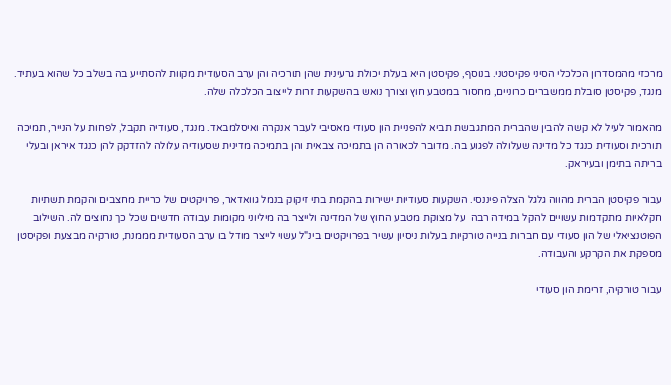מרכזי מהמסדרון הכלכלי הסיני פקיסטני. בנוסף, פקיסטן היא בעלת יכולת גרעינית שהן תורכיה והן ערב הסעודית מקוות להסתייע בה בשלב כל שהוא בעתיד. מנגד, פקיסטן סובלת ממשברים כרוניים, מחסור במטבע חוץ וצורך נואש בהשקעות זרות לייצוב הכלכלה שלה.

מהאמור לעיל לא קשה להבין שהברית המתגבשת תביא להפניית הון סעודי מאסיבי לעבר אנקרה ואיסלמבאד. מנגד, סעודיה תקבל, לפחות על הנייר, תמיכה תורכית וסעודית כנגד כל מדינה שעלולה לפגוע בה. מדובר לכאורה הן בתמיכה צבאית והן בתמיכה מדינית שסעודיה עלולה להזדקק להן כנגד איראן ובעלי בריתה בתימן ובעיראק.

עבור פקיסטן הברית מהווה גלגל הצלה פיננסי. השקעות סעודיות ישירות בהקמת בתי זיקוק בנמל גוואדאר, פרויקטים של כריית מחצבים והקמת תשתיות חקלאיות מתקדמות עשויים להקל במידה רבה  על מצוקת מטבע החוץ של המדינה ולייצר בה מיליוני מקומות עבודה חדשים שכל כך נחוצים לה. השילוב הפוטנציאלי של הון סעודי עם חברות בנייה טורקיות בעלות ניסיון עשיר בפרויקטים בינ"ל עשוי לייצר מודל בו ערב הסעודית מממנת, טורקיה מבצעת ופקיסטן מספקת את הקרקע והעבודה.

עבור טורקיה, זרימת הון סעודי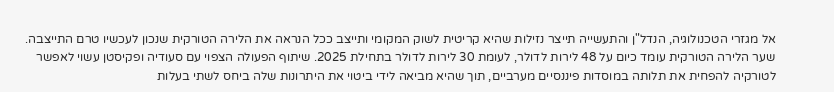אל מגזרי הטכנולוגיה, הנדל"ן והתעשייה תייצר נזילות שהיא קריטית לשוק המקומי ותייצב ככל הנראה את הלירה הטורקית שנכון לעכשיו טרם התייצבה. שער הלירה הטורקית עומד כיום על 48 לירות לדולר, לעומת 30 לירות לדולר בתחילת 2025. שיתוף הפעולה הצפוי עם סעודיה ופקיסטן עשוי לאפשר לטורקיה להפחית את תלותה במוסדות פיננסיים מערביים, תוך שהיא מביאה לידי ביטוי את היתרונות שלה ביחס לשתי בעלות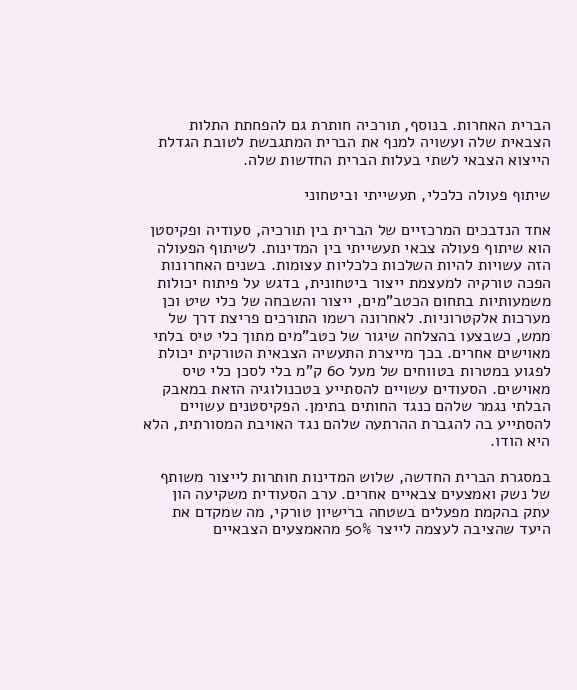הברית האחרות. בנוסף, תורכיה חותרת גם להפחתת התלות הצבאית שלה ועשויה למנף את הברית המתגבשת לטובת הגדלת הייצוא הצבאי לשתי בעלות הברית החדשות שלה.

שיתוף פעולה כלכלי, תעשייתי וביטחוני

אחד הנדבכים המרכזיים של הברית בין תורכיה, סעודיה ופקיסטן הוא שיתוף פעולה צבאי תעשייתי בין המדינות. לשיתוף הפעולה הזה עשויות להיות השלכות כלכליות עצומות. בשנים האחרונות הפכה טורקיה למעצמת ייצור ביטחונית, בדגש על פיתוח יכולות משמעותיות בתחום הכטב"מים, ייצור והשבחה של כלי שיט וכן מערכות אלקטרוניות. לאחרונה רשמו התורכים פריצת דרך של ממש, כשבצעו בהצלחה שיגור של כטב"מים מתוך כלי טיס בלתי מאוישים אחרים. בכך מייצרת התעשיה הצבאית הטורקית יכולת לפגוע במטרות בטווחים של מעל 60 ק"מ בלי לסכן כלי טיס מאוישים. הסעודים עשויים להסתייע בטכנולוגיה הזאת במאבק הבלתי נגמר שלהם כנגד החותים בתימן. הפקיסטנים עשויים להסתייע בה להגברת ההרתעה שלהם נגד האויבת המסורתית, הלא היא הודו.

במסגרת הברית החדשה, שלוש המדינות חותרות לייצור משותף של נשק ואמצעים צבאיים אחרים. ערב הסעודית משקיעה הון עתק בהקמת מפעלים בשטחה ברישיון טורקי, מה שמקדם את היעד שהציבה לעצמה לייצר 50% מהאמצעים הצבאיים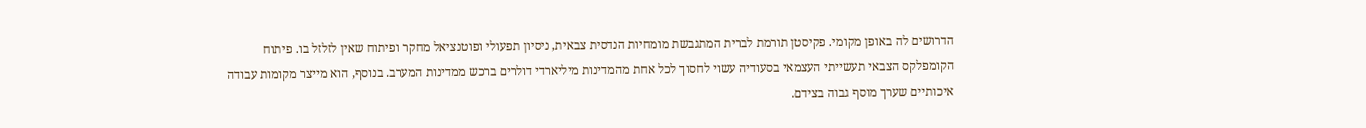הדרושים לה באופן מקומי. פקיסטן תורמת לברית המתגבשת מומחיות הנדסית צבאית, ניסיון תפעולי ופוטנציאל מחקר ופיתוח שאין לזלזל בו. פיתוח הקומפלקס הצבאי תעשייתי העצמאי בסעודיה עשוי לחסוך לכל אחת מהמדינות מיליארדי דולרים ברכש ממדינות המערב. בנוסף, הוא מייצר מקומות עבודה איכותיים שערך מוסף גבוה בצידם.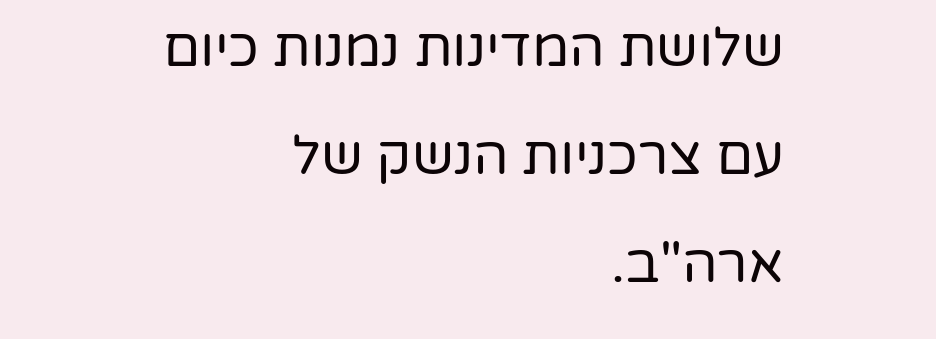שלושת המדינות נמנות כיום עם צרכניות הנשק של ארה"ב.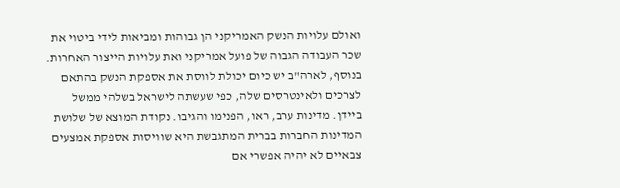ואולם עלויות הנשק האמריקני הן גבוהות ומביאות לידי ביטוי את שכר העבודה הגבוה של פועל אמריקני ואת עלויות הייצור האחרות. בנוסף, לארה"ב יש כיום יכולת לווסת את אספקת הנשק בהתאם לצרכים ולאינטרסים שלה, כפי שעשתה לישראל בשלהי ממשל ביידן. מדינות ערב, ראו, הפנימו והגיבו. נקודת המוצא של שלושת המדינות החברות בברית המתגבשת היא שוויסות אספקת אמצעים צבאיים לא יהיה אפשרי אם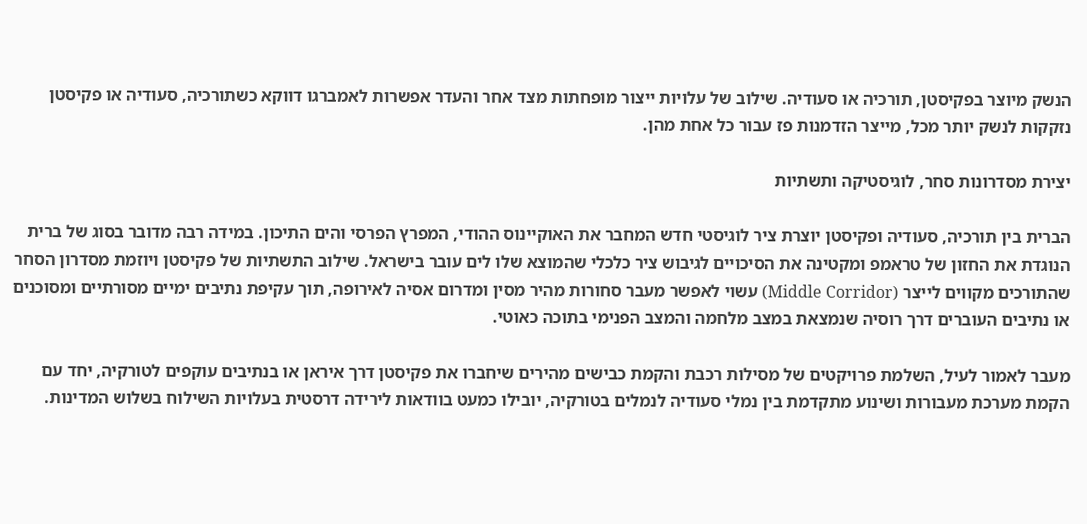הנשק מיוצר בפקיסטן, תורכיה או סעודיה. שילוב של עלויות ייצור מופחתות מצד אחר והעדר אפשרות לאמברגו דווקא כשתורכיה, סעודיה או פקיסטן נזקקות לנשק יותר מכל, מייצר הזדמנות פז עבור כל אחת מהן.

יצירת מסדרונות סחר, לוגיסטיקה ותשתיות

הברית בין תורכיה, סעודיה ופקיסטן יוצרת ציר לוגיסטי חדש המחבר את האוקיינוס ההודי, המפרץ הפרסי והים התיכון. במידה רבה מדובר בסוג של ברית הנוגדת את החזון של טראמפ ומקטינה את הסיכויים לגיבוש ציר כלכלי שהמוצא שלו לים עובר בישראל. שילוב התשתיות של פקיסטן ויוזמת מסדרון הסחר שהתורכים מקווים לייצר (Middle Corridor) עשוי לאפשר מעבר סחורות מהיר מסין ומדרום אסיה לאירופה, תוך עקיפת נתיבים ימיים מסורתיים ומסוכנים או נתיבים העוברים דרך רוסיה שנמצאת במצב מלחמה והמצב הפנימי בתוכה כאוטי.

מעבר לאמור לעיל, השלמת פרויקטים של מסילות רכבת והקמת כבישים מהירים שיחברו את פקיסטן דרך איראן או בנתיבים עוקפים לטורקיה, יחד עם הקמת מערכת מעבורות ושינוע מתקדמת בין נמלי סעודיה לנמלים בטורקיה, יובילו כמעט בוודאות לירידה דרסטית בעלויות השילוח בשלוש המדינות.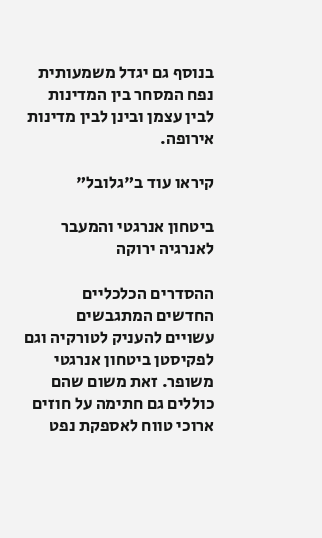בנוסף גם יגדל משמעותית נפח המסחר בין המדינות לבין עצמן ובינן לבין מדינות אירופה.

קיראו עוד ב"גלובל"

ביטחון אנרגטי והמעבר לאנרגיה ירוקה

ההסדרים הכלכליים החדשים המתגבשים עשויים להעניק לטורקיה וגם לפקיסטן ביטחון אנרגטי משופר. זאת משום שהם כוללים גם חתימה על חוזים ארוכי טווח לאספקת נפט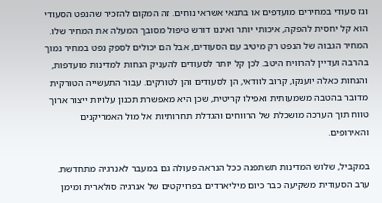וגז סעודי במחירים מועדפים או בתנאי אשראי נוחים. זה המקום להזכיר שהנפט הסעודי הוא קל יחסית להפקה, איכותי יותר ואיננו דורש טיפול מסובך המעלה את המחיר שלו. המחיר הגבוה של הנפט רק מיטיב עם הסעודים, אבל הם יכולים לספק נפט במחיר נמוך בהרבה ועדיין להרוויח היטב. לכן קל יותר לסעודים להעניק הנחות למדינות מועדפות, והנחות כאלה יוענקו, קרוב לוודאי, הן לסעודים והן לטורקים. עבור התעשייה הטורקית מדובר בהטבה משמעותית ואפילו קריטית, שכן היא מאפשרת תכנון עלויות ייצור ארוך טווח תוך הערכה מושכלת של הרווחים והגדלת תחרותיות אל מול האמריקנים והאירופים.

במקביל, שלוש המדינות תשתפנה ככל הנראה פעולה גם במעבר לאנרגיה מתחדשת. ערב הסעודית משקיעה כבר כיום מיליארדים בפרויקטים של אנרגיה סולארית ומימן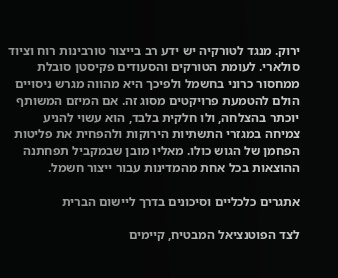ירוק. מנגד לטורקיה יש ידע רב בייצור טורבינות רוח וציוד סולארי. לעומת הטורקים והסעודים פקיסטן סובלת ממחסור כרוני בחשמל ולפיכך היא מהווה מגרש ניסויים הולם להטמעת פרויקטים מסוג זה. אם המיזם המשותף יוכתר בהצלחה, ולו חלקית בלבד, הוא עשוי להניע צמיחה במגזרי התשתיות הירוקות ולהפחית את פליטות הפחמן של הגוש כולו. מאליו מובן שבמקביל תפחתנה ההוצאות בכל אחת מהמדינות עבור ייצור חשמל.

אתגרים כלכליים וסיכונים בדרך ליישום הברית

לצד הפוטנציאל המבטיח, קיימים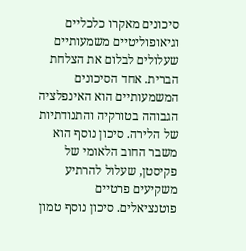סיכונים מאקרו כלכליים וגיאופוליטיים משמעותיים שעלולים לבלום את הצלחת הברית. אחד הסיכונים המשמעותיים הוא האינפלציה הגבוהה בטורקיה והתנודתיות של הלירה. סיכון נוסף הוא משבר החוב הלאומי של פקיסטן, שעלול להרתיע משקיעים פרטיים פוטנציאלים. סיכון נוסף טמון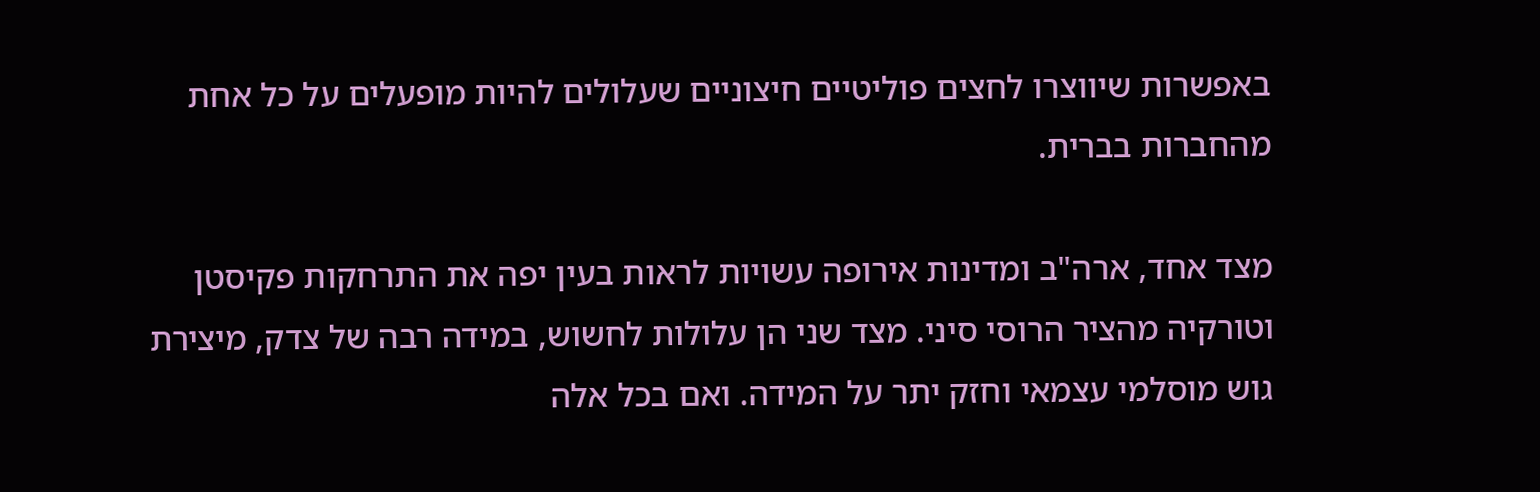באפשרות שיווצרו לחצים פוליטיים חיצוניים שעלולים להיות מופעלים על כל אחת מהחברות בברית.

מצד אחד, ארה"ב ומדינות אירופה עשויות לראות בעין יפה את התרחקות פקיסטן וטורקיה מהציר הרוסי סיני. מצד שני הן עלולות לחשוש, במידה רבה של צדק, מיצירת גוש מוסלמי עצמאי וחזק יתר על המידה. ואם בכל אלה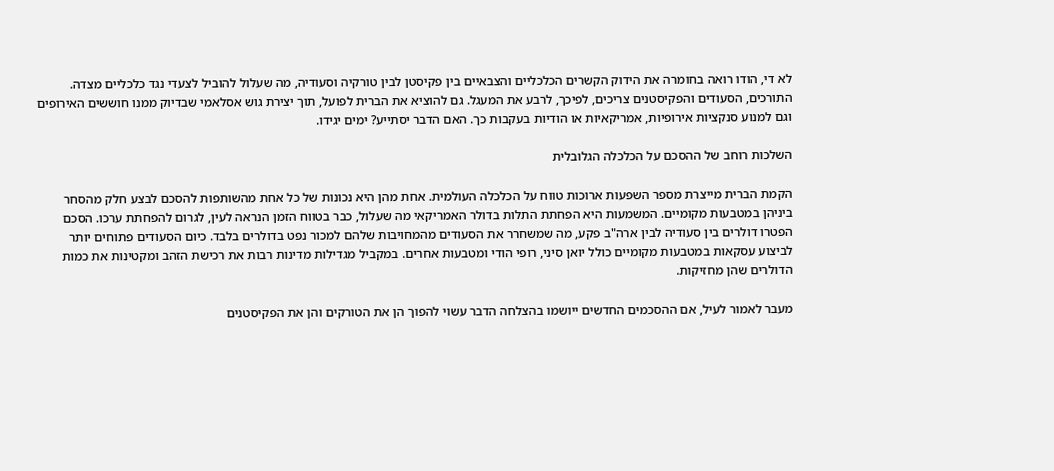לא די, הודו רואה בחומרה את הידוק הקשרים הכלכליים והצבאיים בין פקיסטן לבין טורקיה וסעודיה, מה שעלול להוביל לצעדי נגד כלכליים מצדה. התורכים, הסעודים והפקיסטנים צריכים, לפיכך, לרבע את המעגל. גם להוציא את הברית לפועל, תוך יצירת גוש אסלאמי שבדיוק ממנו חוששים האירופים וגם למנוע סנקציות אירופיות, אמריקאיות או הודיות בעקבות כך. האם הדבר יסתייע? ימים יגידו.

השלכות רוחב של ההסכם על הכלכלה הגלובלית

הקמת הברית מייצרת מספר השפעות ארוכות טווח על הכלכלה העולמית. אחת מהן היא נכונות של כל אחת מהשותפות להסכם לבצע חלק מהסחר ביניהן במטבעות מקומיים. המשמעות היא הפחתת התלות בדולר האמריקאי מה שעלול, כבר בטווח הזמן הנראה לעין, לגרום להפחתת ערכו. הסכם הפטרו דולרים בין סעודיה לבין ארה"ב פקע, מה שמשחרר את הסעודים מהמחויבות שלהם למכור נפט בדולרים בלבד. כיום הסעודים פתוחים יותר לביצוע עסקאות במטבעות מקומיים כולל יואן סיני, רופי הודי ומטבעות אחרים. במקביל מגדילות מדינות רבות את רכישת הזהב ומקטינות את כמות הדולרים שהן מחזיקות.

מעבר לאמור לעיל, אם ההסכמים החדשים ייושמו בהצלחה הדבר עשוי להפוך הן את הטורקים והן את הפקיסטנים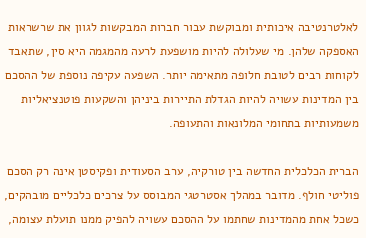לאלטרנטיבה איכותית ומבוקשת עבור חברות המבקשות לגוון את שרשראות האספקה שלהן. מי שעלולה להיות מושפעת לרעה מהמגמה היא סין, שתאבד לקוחות רבים לטובת חלופה מתאימה יותר. השפעה עקיפה נוספת של ההסכם בין המדינות עשויה להיות הגדלת התיירות ביניהן והשקעות פוטנציאליות משמעותיות בתחומי המלונאות והתעופה.

הברית הכלכלית החדשה בין טורקיה, ערב הסעודית ופקיסטן אינה רק הסכם פוליטי חולף. מדובר במהלך אסטרטגי המבוסס על צרכים כלכליים מובהקים, כשכל אחת מהמדינות שחתמו על ההסכם עשויה להפיק ממנו תועלת עצומה,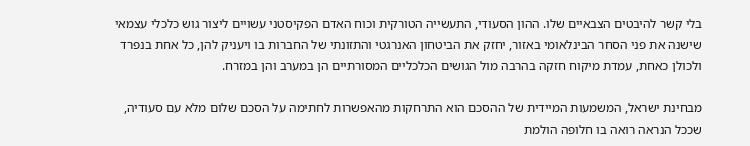בלי קשר להיבטים הצבאיים שלו. ההון הסעודי, התעשייה הטורקית וכוח האדם הפקיסטני עשויים ליצור גוש כלכלי עצמאי שישנה את פני הסחר הבינלאומי באזור, יחזק את הביטחון האנרגטי והתזונתי של החברות בו ויעניק להן, כל אחת בנפרד ולכולן כאחת, עמדת מיקוח חזקה בהרבה מול הגושים הכלכליים המסורתיים הן במערב והן במזרח.

מבחינת ישראל, המשמעות המיידית של ההסכם הוא התרחקות מהאפשרות לחתימה על הסכם שלום מלא עם סעודיה, שככל הנראה רואה בו חלופה הולמת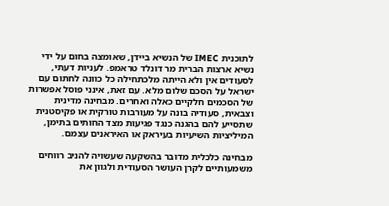לתוכנית IMEC של הנשיא ביידן, שאומצה בחום על ידי נשיא ארצות הברית מר דונלד טראמפ. לעניות דעתי, לסעודים אין ולא הייתה מלכתחילה כל כוונה לחתום עם ישראל על הסכם שלום מלא. עם זאת, אינני פוסל אפשרות של הסכמים חלקיים כאלה ואחרים. מבחינה מדינית וצבאית, סעודיה בונה על מעורבות טורקית או פקיסטנית שתסייע להם בהגנה כנגד פגיעות מצד החותים בתימן, המיליציות השיעיות בעיראק או האיראנים עצמם.

מבחינה כלכלית מדובר בהשקעה שעשויה להניב רווחים משמעותיים לקרן העושר הסעודית ולגוון את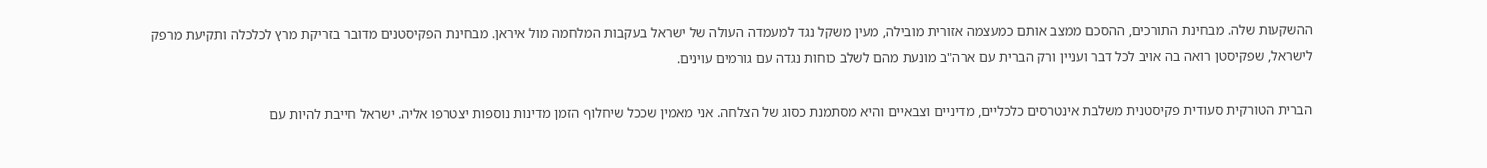ההשקעות שלה. מבחינת התורכים, ההסכם ממצב אותם כמעצמה אזורית מובילה, מעין משקל נגד למעמדה העולה של ישראל בעקבות המלחמה מול איראן. מבחינת הפקיסטנים מדובר בזריקת מרץ לכלכלה ותקיעת מרפק לישראל, שפקיסטן רואה בה אויב לכל דבר ועניין ורק הברית עם ארה"ב מונעת מהם לשלב כוחות נגדה עם גורמים עוינים.

הברית הטורקית סעודית פקיסטנית משלבת אינטרסים כלכליים, מדיניים וצבאיים והיא מסתמנת כסוג של הצלחה. אני מאמין שככל שיחלוף הזמן מדינות נוספות יצטרפו אליה. ישראל חייבת להיות עם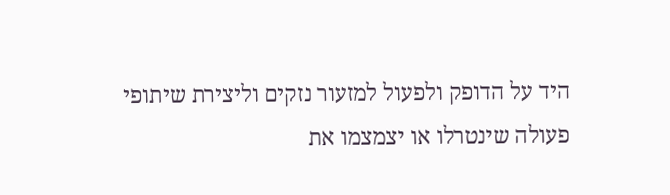היד על הדופק ולפעול למזעור נזקים וליצירת שיתופי פעולה שינטרלו או יצמצמו את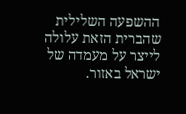ההשפעה השלילית שהברית הזאת עלולה לייצר על מעמדה של ישראל באזור.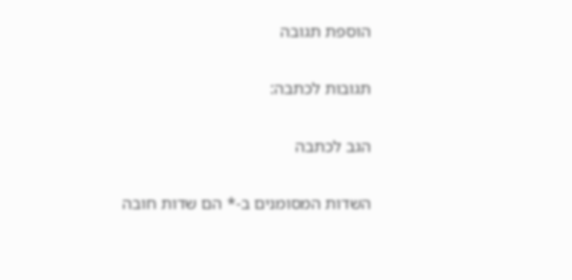הוספת תגובה

תגובות לכתבה:

הגב לכתבה

השדות המסומנים ב-* הם שדות חובה